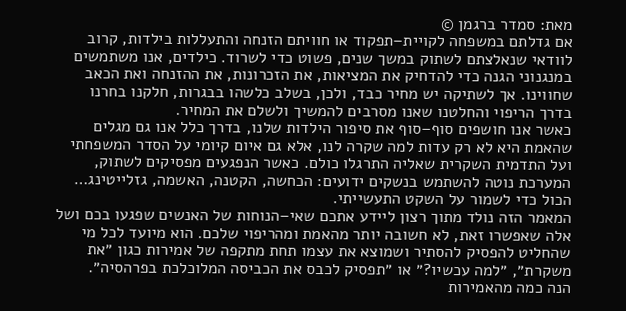מאת: סמדר ברגמן ©
אם גדלתם במשפחה לקויית–תפקוד או חוויתם הזנחה והתעללות בילדות, קרוב לוודאי שנאלצתם לשתוק במשך שנים, פשוט כדי לשרוד. כילדים, אנו משתמשים במנגנוני הגנה כדי להדחיק את המציאות, את הזכרונות, את ההזנחה ואת הכאב שחווינו. אך לשתיקה יש מחיר כבד, ולכן, בשלב כלשהו בבגרות, חלקנו בחרנו בדרך הריפוי והחלטנו שאנו מסרבים להמשיך ולשלם את המחיר.
כאשר אנו חושפים סוף–סוף את סיפור הילדות שלנו, בדרך כלל אנו גם מגלים שהאמת היא לא רק עדות למה שקרה לנו, אלא גם איום קיומי על הסדר המשפחתי ועל התדמית השקרית שאליה התרגלו כולם. כאשר הנפגעים מפסיקים לשתוק, המערכת נוטה להשתמש בנשקים ידועים: הכחשה, הקטנה, האשמה, גזלייטינג… הכול כדי לשמור על השקט התעשייתי.
המאמר הזה נולד מתוך רצון ליידע אתכם שאי–הנוחות של האנשים שפגעו בכם ושל אלה שאפשרו זאת, לא חשובה יותר מהאמת ומהריפוי שלכם. הוא מיועד לכל מי שהחליט להפסיק להסתיר ושמוצא את עצמו תחת מתקפה של אמירות כגון ״את משקרת״, ״למה עכשיו?״ או ״תפסיק לכבס את הכביסה המלוכלכת בפרהסיה״.
הנה כמה מהאמירות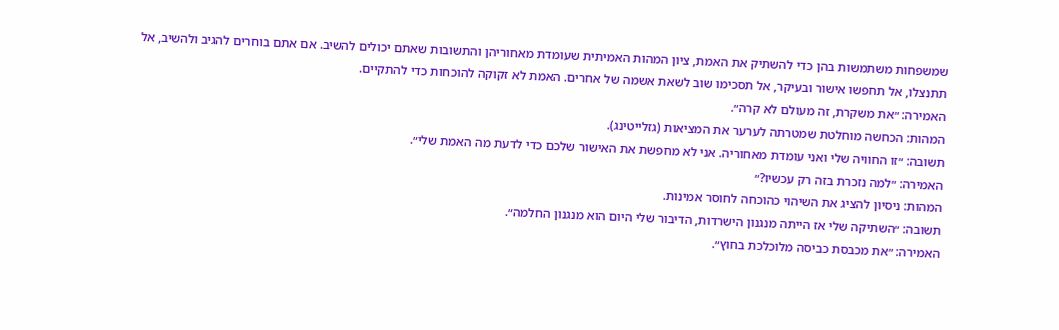שמשפחות משתמשות בהן כדי להשתיק את האמת, ציון המהות האמיתית שעומדת מאחוריהן והתשובות שאתם יכולים להשיב. אם אתם בוחרים להגיב ולהשיב, אל תתנצלו, אל תחפשו אישור ובעיקר, אל תסכימו שוב לשאת אשמה של אחרים. האמת לא זקוקה להוכחות כדי להתקיים.
האמירה: ״את משקרת, זה מעולם לא קרה״.
המהות: הכחשה מוחלטת שמטרתה לערער את המציאות (גזלייטינג).
תשובה: ״זו החוויה שלי ואני עומדת מאחוריה. אני לא מחפשת את האישור שלכם כדי לדעת מה האמת שלי״.
האמירה: ״למה נזכרת בזה רק עכשיו?״
המהות: ניסיון להציג את השיהוי כהוכחה לחוסר אמינות.
תשובה: ״השתיקה שלי אז הייתה מנגנון הישרדות, הדיבור שלי היום הוא מנגנון החלמה״.
האמירה: ״את מכבסת כביסה מלוכלכת בחוץ״.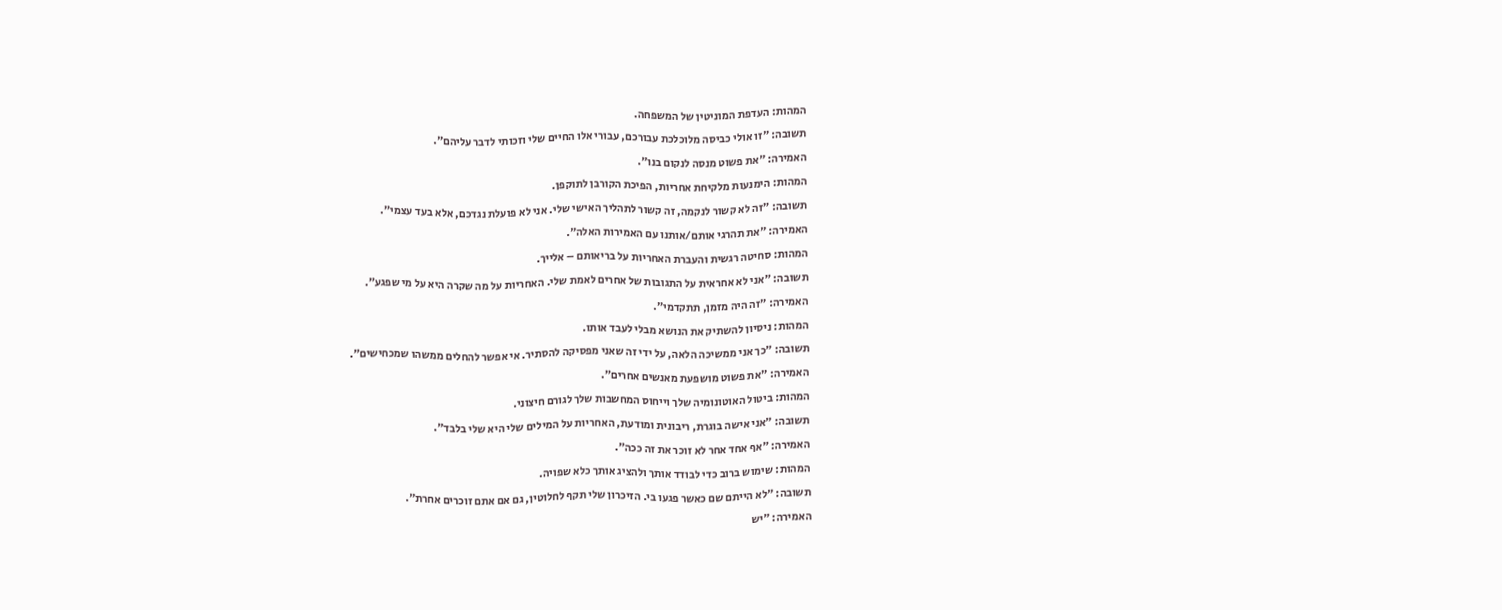המהות: העדפת המוניטין של המשפחה.
תשובה: ״זו אולי כביסה מלוכלכת עבורכם, עבורי אלו החיים שלי וזכותי לדבר עליהם״.
האמירה: ״את פשוט מנסה לנקום בנו״.
המהות: הימנעות מלקיחת אחריות, הפיכת הקורבן לתוקפן.
תשובה: ״זה לא קשור לנקמה, זה קשור לתהליך האישי שלי. אני לא פועלת נגדכם, אלא בעד עצמי״.
האמירה: ״את תהרגי אותם/אותנו עם האמירות האלה״.
המהות: סחיטה רגשית והעברת האחריות על בריאותם – אלייך.
תשובה: ״אני לא אחראית על התגובות של אחרים לאמת שלי. האחריות על מה שקרה היא על מי שפגע״.
האמירה: ״זה היה מזמן, תתקדמי״.
המהות: ניסיון להשתיק את הנושא מבלי לעבד אותו.
תשובה: ״כך אני ממשיכה הלאה, על ידי זה שאני מפסיקה להסתיר. אי אפשר להחלים ממשהו שמכחישים״.
האמירה: "את פשוט מושפעת מאנשים אחרים״.
המהות: ביטול האוטונומיה שלך וייחוס המחשבות שלך לגורם חיצוני.
תשובה: ״אני אישה בוגרת, ריבונית ומודעת, האחריות על המילים שלי היא שלי בלבד״.
האמירה: ״אף אחד אחר לא זוכר את זה ככה״.
המהות: שימוש ברוב כדי לבודד אותך ולהציג אותך כלא שפויה.
תשובה: ״לא הייתם שם כאשר פגעו בי. הזיכרון שלי תקף לחלוטין, גם אם אתם זוכרים אחרת״.
האמירה: ״יש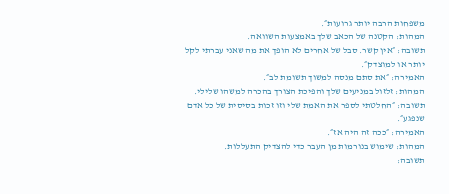משפחות הרבה יותר גרועות״.
המהות: הקטנה של הכאב שלך באמצעות השוואה.
תשובה: ״אין קשר. סבל של אחרים לא הופך את מה שאני עברתי לקל יותר או למוצדק״.
האמירה: ״את סתם מנסה למשוך תשומת לב״.
המהות: זלזול במניעים שלך והפיכת הצורך בהכרה למשהו שלילי.
תשובה: ״החלטתי לספר את האמת שלי וזו זכות בסיסית של כל אדם שנפגע״.
האמירה: ״ככה זה היה אז״.
המהות: שימוש בנורמות מן העבר כדי להצדיק התעללות.
תשובה: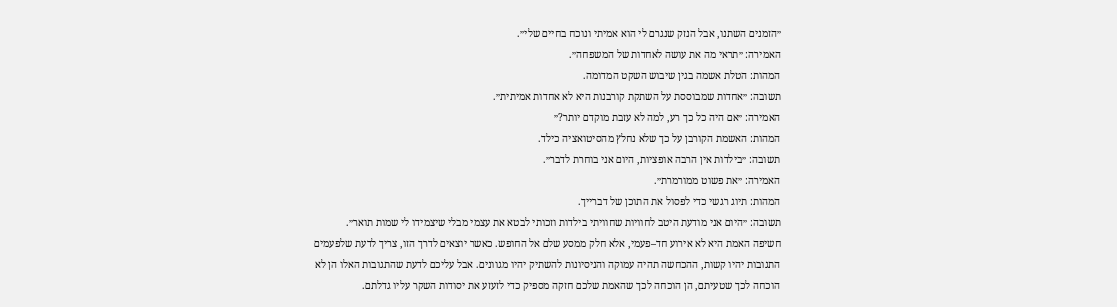״הזמנים השתנו, אבל הנזק שנגרם לי הוא אמיתי ונוכח בחיים שלי״.
האמירה: ״תראי מה את עושה לאחדות של המשפחה״.
המהות: הטלת אשמה בגין שיבוש השקט המדומה.
תשובה: ״אחדות שמבוססת על השתקת קורבנות היא לא אחדות אמיתית״.
האמירה: ״אם היה כל כך רע, למה לא עזבת מוקדם יותר?״
המהות: האשמת הקורבן על כך שלא נחלץ מהסיטואציה כילד.
תשובה: ״בילדות אין הרבה אופציות, היום אני בוחרת לדבר״.
האמירה: ״את פשוט ממורמרת״.
המהות: תיוג רגשי כדי לפסול את התוכן של דברייך.
תשובה: ״היום אני מודעת היטב לחוויות שחוויתי בילדות וזכותי לבטא את עצמי מבלי שיצמידו לי שמות תואר״.
חשיפה האמת היא לא אירוע חד–פעמי, אלא חלק ממסע שלם אל החופש. כאשר יוצאים לדרך הזו, צריך לדעת שלפעמים התגובות יהיו קשות, ההכחשה תהיה עמוקה והניסיונות להשתיק יהיו מגוונים. אבל עליכם לדעת שהתגובות האלו הן לא הוכחה לכך שטעיתם, הן הוכחה לכך שהאמת שלכם חזקה מספיק כדי לזעזע את יסודות השקר עליו גדלתם.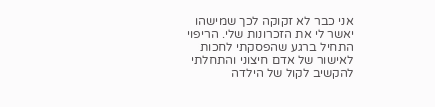אני כבר לא זקוקה לכך שמישהו יאשר לי את הזכרונות שלי. הריפוי התחיל ברגע שהפסקתי לחכות לאישור של אדם חיצוני והתחלתי להקשיב לקול של הילדה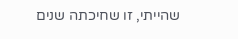שהייתי, זו שחיכתה שנים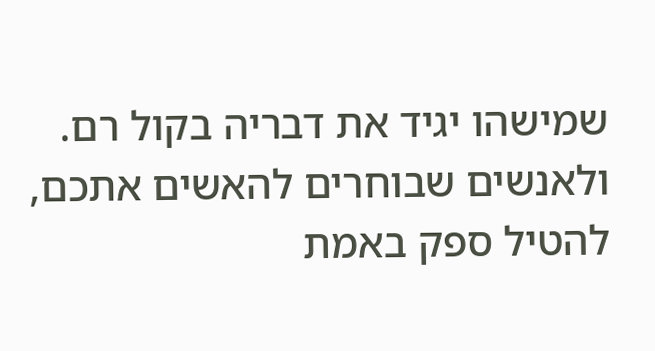שמישהו יגיד את דבריה בקול רם.
ולאנשים שבוחרים להאשים אתכם, להטיל ספק באמת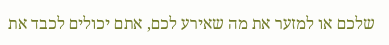שלכם או למזער את מה שאירע לכם, אתם יכולים לכבד את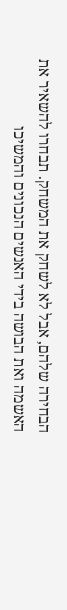הבחירה שלהם, אבל לא לשחק את המשחק. תבחרו להשאיר את האשמה ואת הבושה בידי האנשים הנכונים והמשיכו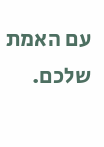עם האמת שלכם.